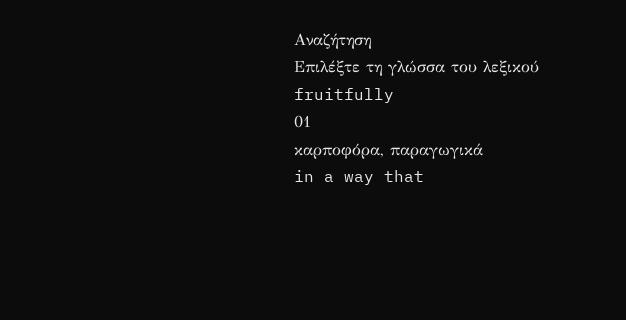Αναζήτηση
Επιλέξτε τη γλώσσα του λεξικού
fruitfully
01
καρποφόρα, παραγωγικά
in a way that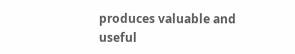produces valuable and useful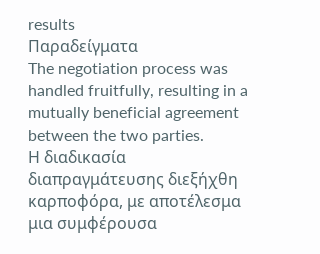results
Παραδείγματα
The negotiation process was handled fruitfully, resulting in a mutually beneficial agreement between the two parties.
Η διαδικασία διαπραγμάτευσης διεξήχθη καρποφόρα, με αποτέλεσμα μια συμφέρουσα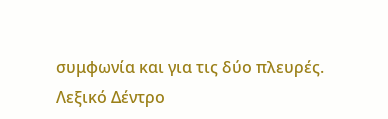συμφωνία και για τις δύο πλευρές.
Λεξικό Δέντρο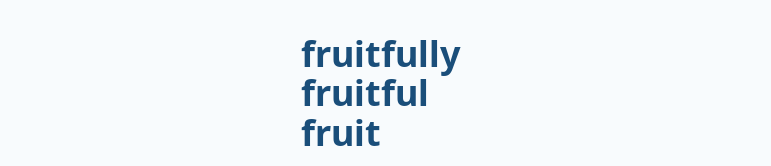fruitfully
fruitful
fruit